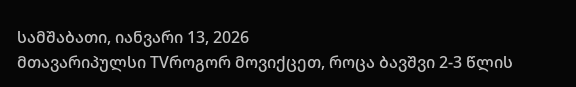სამშაბათი, იანვარი 13, 2026
მთავარიპულსი TVროგორ მოვიქცეთ, როცა ბავშვი 2-3 წლის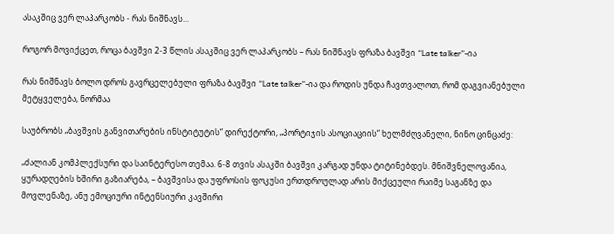ასაკშიც ვერ ლაპარკობს - რას ნიშნავს...

როგორ მოვიქცეთ, როცა ბავშვი 2-3 წლის ასაკშიც ვერ ლაპარკობს – რას ნიშნავს ფრაზა ბავშვი “Late talker”-ია

რას ნიშნავს ბოლო დროს გავრცელებული ფრაზა ბავშვი “Late talker”-ია და როდის უნდა ჩავთვალოთ, რომ დაგვიანებული მეტყველება, ნორმაა

საუბრობს „ბავშვის განვითარების ინსტიტუტის“ დირექტორი, „პორტიჯის ასოციაციის“ ხელმძღვანელი, ნინო ცინცაძე:

„ძალიან კომპლექსური და საინტერესო თემაა. 6-8 თვის ასაკში ბავშვი კარგად უნდა ტიტინებდეს. მნიშვნელოვანია, ყურადღების ხშირი გაზიარება, – ბავშვისა და უფროსის ფოკუსი ერთდროულად არის მიქცეული რაიმე საგანზე და მოვლენაზე, ანუ ემოციური ინტენსიური კავშირი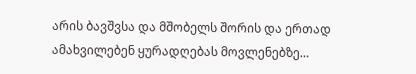არის ბავშვსა და მშობელს შორის და ერთად ამახვილებენ ყურადღებას მოვლენებზე…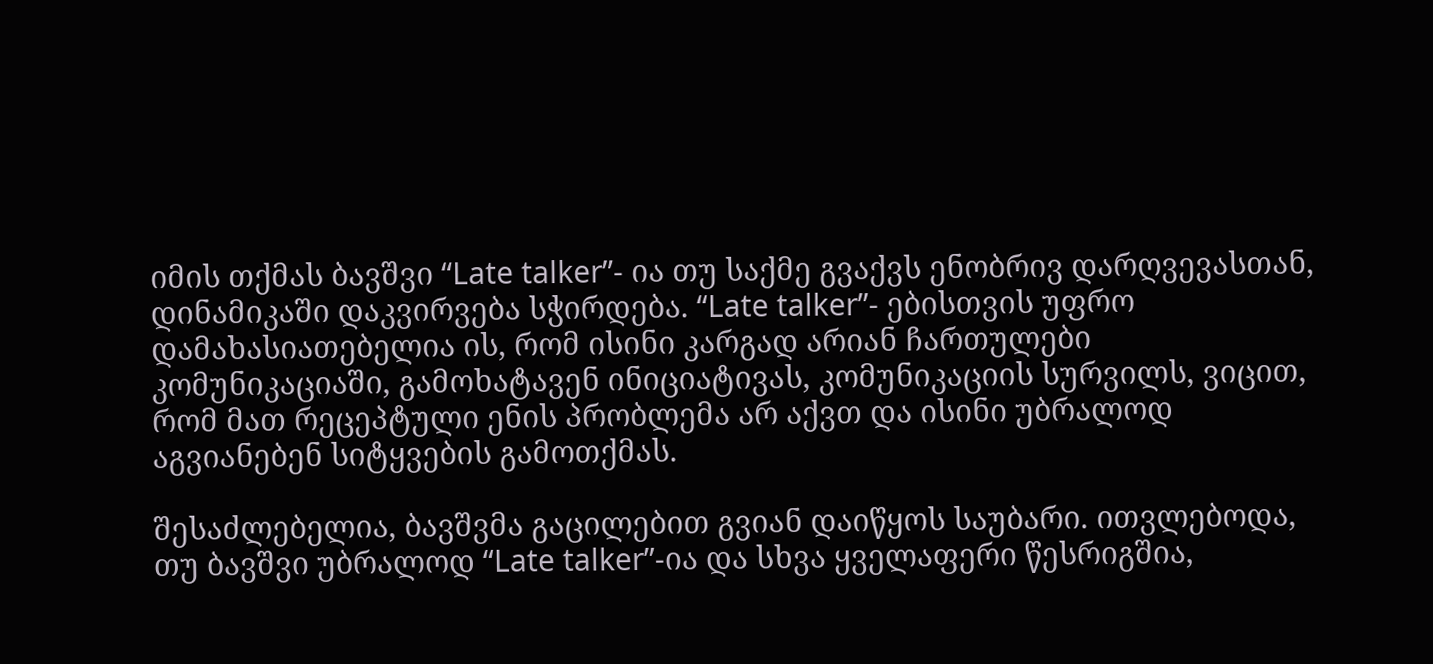იმის თქმას ბავშვი “Late talker”- ია თუ საქმე გვაქვს ენობრივ დარღვევასთან, დინამიკაში დაკვირვება სჭირდება. “Late talker”- ებისთვის უფრო დამახასიათებელია ის, რომ ისინი კარგად არიან ჩართულები კომუნიკაციაში, გამოხატავენ ინიციატივას, კომუნიკაციის სურვილს, ვიცით, რომ მათ რეცეპტული ენის პრობლემა არ აქვთ და ისინი უბრალოდ აგვიანებენ სიტყვების გამოთქმას.

შესაძლებელია, ბავშვმა გაცილებით გვიან დაიწყოს საუბარი. ითვლებოდა, თუ ბავშვი უბრალოდ “Late talker”-ია და სხვა ყველაფერი წესრიგშია,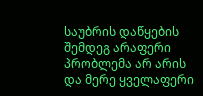საუბრის დაწყების შემდეგ არაფერი პრობლემა არ არის და მერე ყველაფერი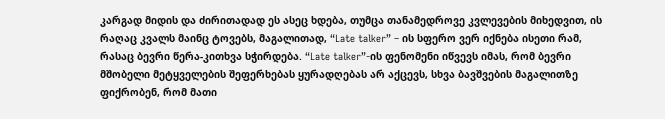კარგად მიდის და ძირითადად ეს ასეც ხდება, თუმცა თანამედროვე კვლევების მიხედვით, ის რაღაც კვალს მაინც ტოვებს, მაგალითად, “Late talker” – ის სფერო ვერ იქნება ისეთი რამ, რასაც ბევრი წერა-კითხვა სჭირდება. “Late talker”-ის ფენომენი იწვევს იმას, რომ ბევრი მშობელი მეტყველების შეფერხებას ყურადღებას არ აქცევს, სხვა ბავშვების მაგალითზე ფიქრობენ, რომ მათი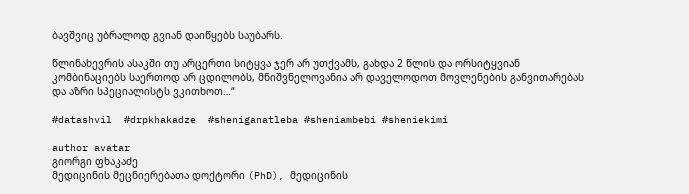ბავშვიც უბრალოდ გვიან დაიწყებს საუბარს.

წლინახევრის ასაკში თუ არცერთი სიტყვა ჯერ არ უთქვამს, გახდა 2 წლის და ორსიტყვიან კომბინაციებს საერთოდ არ ცდილობს, მნიშვნელოვანია არ დაველოდოთ მოვლენების განვითარებას და აზრი სპეციალისტს ვკითხოთ…“

#datashvil  #drpkhakadze  #sheniganatleba #sheniambebi #sheniekimi

author avatar
გიორგი ფხაკაძე
მედიცინის მეცნიერებათა დოქტორი (PhD), მედიცინის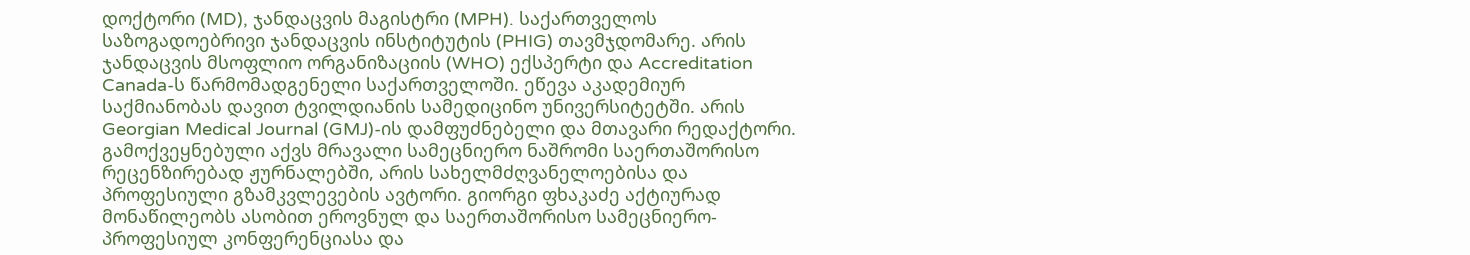დოქტორი (MD), ჯანდაცვის მაგისტრი (MPH). საქართველოს საზოგადოებრივი ჯანდაცვის ინსტიტუტის (PHIG) თავმჯდომარე. არის ჯანდაცვის მსოფლიო ორგანიზაციის (WHO) ექსპერტი და Accreditation Canada-ს წარმომადგენელი საქართველოში. ეწევა აკადემიურ საქმიანობას დავით ტვილდიანის სამედიცინო უნივერსიტეტში. არის Georgian Medical Journal (GMJ)-ის დამფუძნებელი და მთავარი რედაქტორი. გამოქვეყნებული აქვს მრავალი სამეცნიერო ნაშრომი საერთაშორისო რეცენზირებად ჟურნალებში, არის სახელმძღვანელოებისა და პროფესიული გზამკვლევების ავტორი. გიორგი ფხაკაძე აქტიურად მონაწილეობს ასობით ეროვნულ და საერთაშორისო სამეცნიერო-პროფესიულ კონფერენციასა და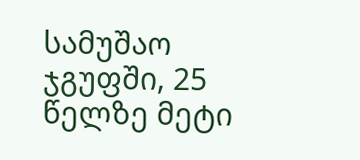სამუშაო ჯგუფში, 25 წელზე მეტი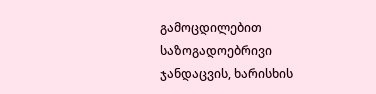გამოცდილებით საზოგადოებრივი ჯანდაცვის, ხარისხის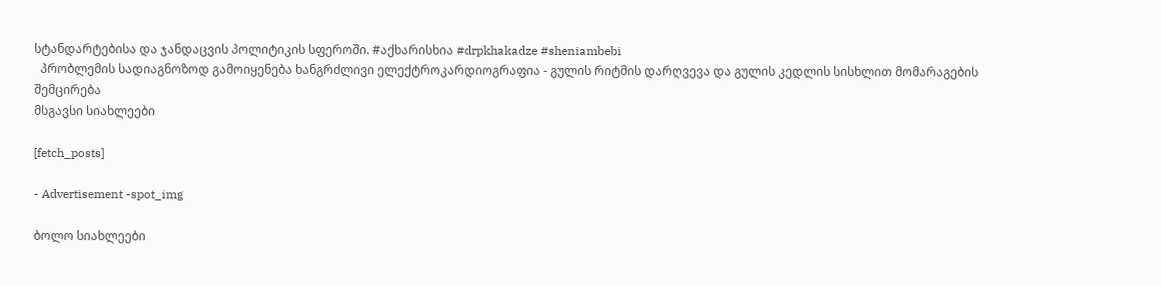სტანდარტებისა და ჯანდაცვის პოლიტიკის სფეროში. #აქხარისხია #drpkhakadze #sheniambebi
  პრობლემის სადიაგნოზოდ გამოიყენება ხანგრძლივი ელექტროკარდიოგრაფია - გულის რიტმის დარღვევა და გულის კედლის სისხლით მომარაგების შემცირება
მსგავსი სიახლეები

[fetch_posts]

- Advertisement -spot_img

ბოლო სიახლეები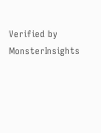Verified by MonsterInsights